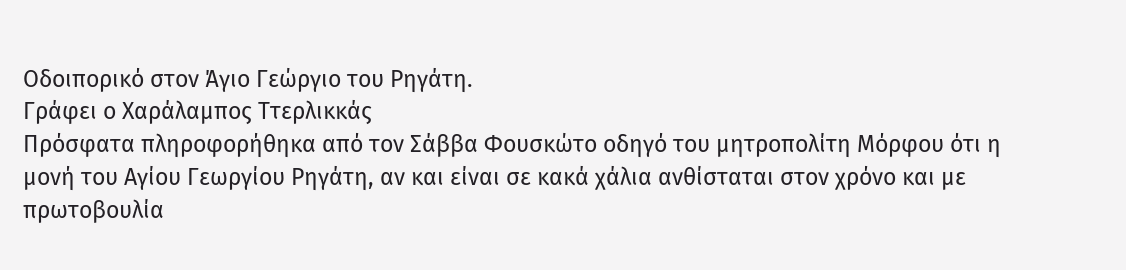Οδοιπορικό στον Άγιο Γεώργιο του Ρηγάτη.
Γράφει ο Χαράλαμπος Ττερλικκάς
Πρόσφατα πληροφορήθηκα από τον Σάββα Φουσκώτο οδηγό του μητροπολίτη Μόρφου ότι η μονή του Αγίου Γεωργίου Ρηγάτη, αν και είναι σε κακά χάλια ανθίσταται στον χρόνο και με πρωτοβουλία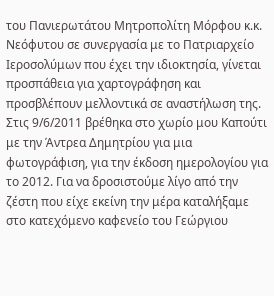του Πανιερωτάτου Μητροπολίτη Μόρφου κ.κ. Νεόφυτου σε συνεργασία με το Πατριαρχείο Ιεροσολύμων που έχει την ιδιοκτησία, γίνεται προσπάθεια για χαρτογράφηση και προσβλέπουν μελλοντικά σε αναστήλωση της.
Στις 9/6/2011 βρέθηκα στο χωρίο μου Καπούτι με την Άντρεα Δημητρίου για μια φωτογράφιση, για την έκδοση ημερολογίου για το 2012. Για να δροσιστούμε λίγο από την ζέστη που είχε εκείνη την μέρα καταλήξαμε στο κατεχόμενο καφενείο του Γεώργιου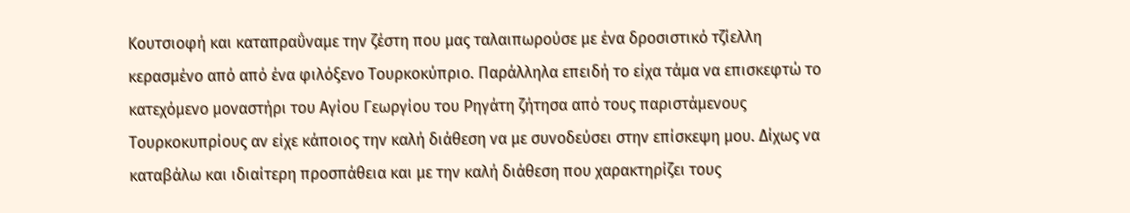Κουτσιοφή και καταπραΰναμε την ζέστη που μας ταλαιπωρούσε με ένα δροσιστικό τζίελλη κερασμένο από από ένα φιλόξενο Τουρκοκύπριο. Παράλληλα επειδή το είχα τάμα να επισκεφτώ το κατεχόμενο μοναστήρι του Αγίου Γεωργίου του Ρηγάτη ζήτησα από τους παριστάμενους Τουρκοκυπρίους αν είχε κάποιος την καλή διάθεση να με συνοδεύσει στην επίσκεψη μου. Δίχως να καταβάλω και ιδιαίτερη προσπάθεια και με την καλή διάθεση που χαρακτηρίζει τους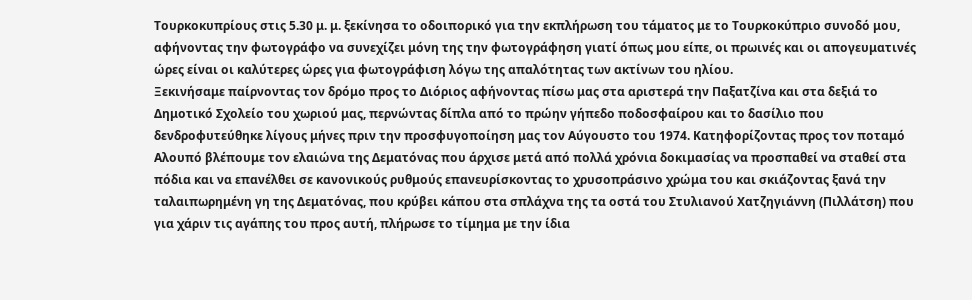Τουρκοκυπρίους στις 5.30 μ. μ. ξεκίνησα το οδοιπορικό για την εκπλήρωση του τάματος με το Τουρκοκύπριο συνοδό μου, αφήνοντας την φωτογράφο να συνεχίζει μόνη της την φωτογράφηση γιατί όπως μου είπε, οι πρωινές και οι απογευματινές ώρες είναι οι καλύτερες ώρες για φωτογράφιση λόγω της απαλότητας των ακτίνων του ηλίου.
Ξεκινήσαμε παίρνοντας τον δρόμο προς το Διόριος αφήνοντας πίσω μας στα αριστερά την Παξατζίνα και στα δεξιά το Δημοτικό Σχολείο του χωριού μας, περνώντας δίπλα από το πρώην γήπεδο ποδοσφαίρου και το δασίλιο που δενδροφυτεύθηκε λίγους μήνες πριν την προσφυγοποίηση μας τον Αύγουστο του 1974. Κατηφορίζοντας προς τον ποταμό Αλουπό βλέπουμε τον ελαιώνα της Δεματόνας που άρχισε μετά από πολλά χρόνια δοκιμασίας να προσπαθεί να σταθεί στα πόδια και να επανέλθει σε κανονικούς ρυθμούς επανευρίσκοντας το χρυσοπράσινο χρώμα του και σκιάζοντας ξανά την ταλαιπωρημένη γη της Δεματόνας, που κρύβει κάπου στα σπλάχνα της τα οστά του Στυλιανού Χατζηγιάννη (Πιλλάτση) που για χάριν τις αγάπης του προς αυτή, πλήρωσε το τίμημα με την ίδια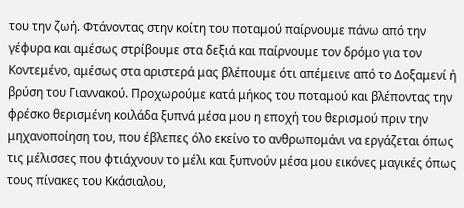του την ζωή. Φτάνοντας στην κοίτη του ποταμού παίρνουμε πάνω από την γέφυρα και αμέσως στρίβουμε στα δεξιά και παίρνουμε τον δρόμο για τον Κοντεμένο, αμέσως στα αριστερά μας βλέπουμε ότι απέμεινε από το Δοξαμενί ή βρύση του Γιαννακού. Προχωρούμε κατά μήκος του ποταμού και βλέποντας την φρέσκο θερισμένη κοιλάδα ξυπνά μέσα μου η εποχή του θερισμού πριν την μηχανοποίηση του, που έβλεπες όλο εκείνο το ανθρωπομάνι να εργάζεται όπως τις μέλισσες που φτιάχνουν το μέλι και ξυπνούν μέσα μου εικόνες μαγικές όπως τους πίνακες του Κκάσιαλου,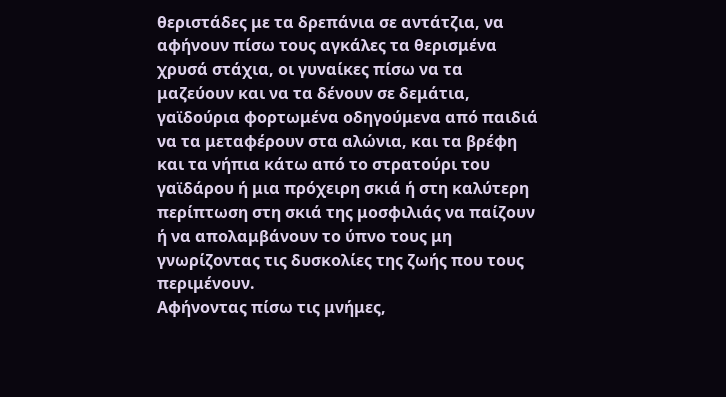θεριστάδες με τα δρεπάνια σε αντάτζια, να αφήνουν πίσω τους αγκάλες τα θερισμένα χρυσά στάχια, οι γυναίκες πίσω να τα μαζεύουν και να τα δένουν σε δεμάτια, γαϊδούρια φορτωμένα οδηγούμενα από παιδιά να τα μεταφέρουν στα αλώνια, και τα βρέφη και τα νήπια κάτω από το στρατούρι του γαϊδάρου ή μια πρόχειρη σκιά ή στη καλύτερη περίπτωση στη σκιά της μοσφιλιάς να παίζουν ή να απολαμβάνουν το ύπνο τους μη γνωρίζοντας τις δυσκολίες της ζωής που τους περιμένουν.
Αφήνοντας πίσω τις μνήμες,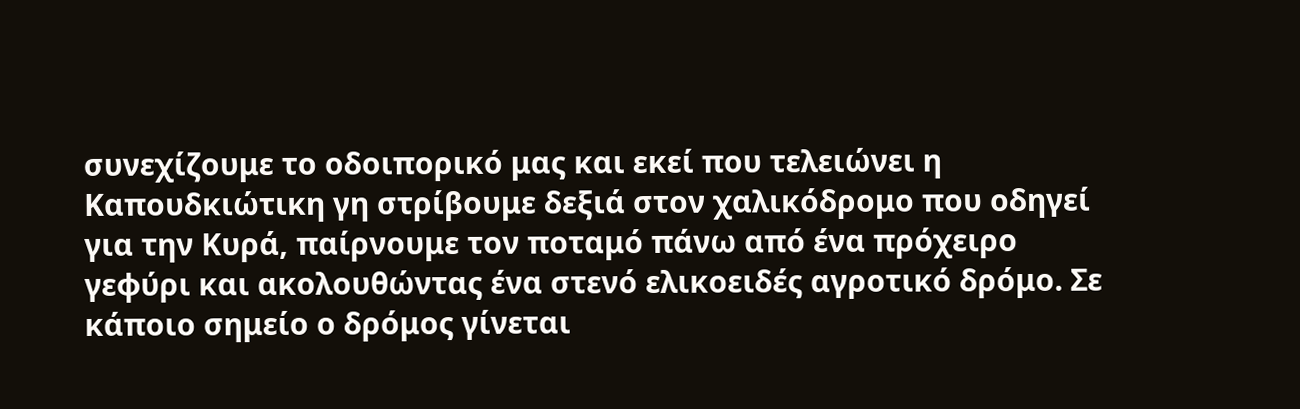συνεχίζουμε το οδοιπορικό μας και εκεί που τελειώνει η Καπουδκιώτικη γη στρίβουμε δεξιά στον χαλικόδρομο που οδηγεί για την Κυρά, παίρνουμε τον ποταμό πάνω από ένα πρόχειρο γεφύρι και ακολουθώντας ένα στενό ελικοειδές αγροτικό δρόμο. Σε κάποιο σημείο ο δρόμος γίνεται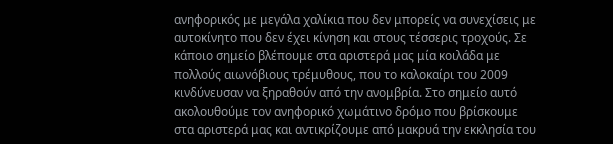ανηφορικός με μεγάλα χαλίκια που δεν μπορείς να συνεχίσεις με αυτοκίνητο που δεν έχει κίνηση και στους τέσσερις τροχούς. Σε κάποιο σημείο βλέπουμε στα αριστερά μας μία κοιλάδα με πολλούς αιωνόβιους τρέμυθους, που το καλοκαίρι του 2009 κινδύνευσαν να ξηραθούν από την ανομβρία. Στο σημείο αυτό ακολουθούμε τον ανηφορικό χωμάτινο δρόμο που βρίσκουμε στα αριστερά μας και αντικρίζουμε από μακρυά την εκκλησία του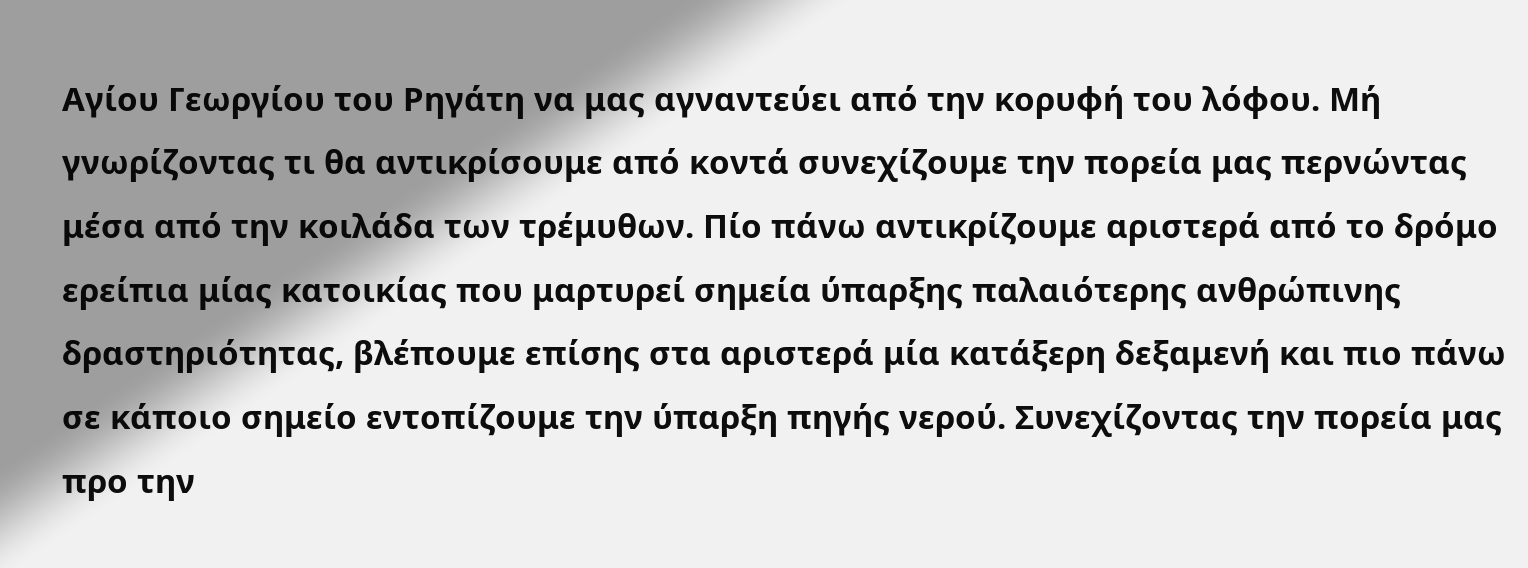Αγίου Γεωργίου του Ρηγάτη να μας αγναντεύει από την κορυφή του λόφου. Μή γνωρίζοντας τι θα αντικρίσουμε από κοντά συνεχίζουμε την πορεία μας περνώντας μέσα από την κοιλάδα των τρέμυθων. Πίο πάνω αντικρίζουμε αριστερά από το δρόμο ερείπια μίας κατοικίας που μαρτυρεί σημεία ύπαρξης παλαιότερης ανθρώπινης δραστηριότητας, βλέπουμε επίσης στα αριστερά μία κατάξερη δεξαμενή και πιο πάνω σε κάποιο σημείο εντοπίζουμε την ύπαρξη πηγής νερού. Συνεχίζοντας την πορεία μας προ την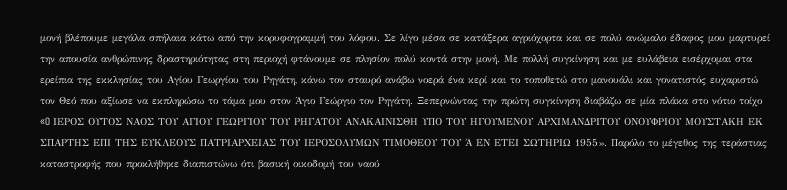μονή βλέπουμε μεγάλα σπήλαια κάτω από την κορυφογραμμή του λόφου. Σε λίγο μέσα σε κατάξερα αγριόχορτα και σε πολύ ανώμαλο έδαφος μου μαρτυρεί την απουσία ανθρώπινης δραστηριότητας στη περιοχή φτάνουμε σε πλησίον πολύ κοντά στην μονή. Με πολλή συγκίνηση και με ευλάβεια εισέρχομαι στα ερείπια της εκκλησίας του Αγίου Γεωργίου του Ρηγάτη, κάνω τον σταυρό ανάβω νοερά ένα κερί και το τοποθετώ στο μανουάλι και γονατιστός ευχαριστώ τον Θεό που αξίωσε να εκπληρώσω το τάμα μου στον Άγιο Γεώργιο τον Ρηγάτη. Ξεπερνώντας την πρώτη συγκίνηση διαβάζω σε μία πλάκα στο νότιο τοίχο «O ΙΕΡΟΣ ΟΥΤΟΣ ΝΑΟΣ ΤΟΥ ΑΓΙΟΥ ΓΕΩΡΓΙΟΥ ΤΟΥ ΡΗΓΑΤΟΥ ΑΝΑΚΑΙΝΙΣΘΗ ΥΠΟ ΤΟΥ ΗΓΟΥΜΕΝΟΥ ΑΡΧΙΜΑΝΔΡΙΤΟΥ ΟΝΟΥΦΡΙΟΥ ΜΟΥΣΤΑΚΗ ΕΚ ΣΠΑΡΤΗΣ ΕΠΙ ΤΗΣ ΕΥΚΛΕΟΥΣ ΠΑΤΡΙΑΡΧΕΙΑΣ ΤΟΥ ΙΕΡΟΣΟΛΥΜΩΝ ΤΙΜΟΘΕΟΥ ΤΟΥ Ά ΕΝ ΕΤΕΙ ΣΩΤΗΡΙΩ 1955». Παρόλο το μέγεθος της τεράστιας καταστροφής που προκλήθηκε διαπιστώνω ότι βασική οικοδομή του ναού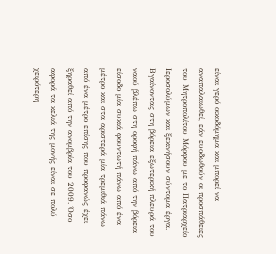είναι γερό οικοδόμημα και μπορεί να αναπαλαιωθεί, εάν ευοδωθούν οι προσπάθειες του Μητροπολίτου Μόρφου με το Πατριαρχείο Ιεροσολύμων και ξεκινήσουν σύντομα έργα. Βγαίνοντας στη βόρεια εξωτερική πλευρά του ναού βλέπω στη οροφή πάνω από την βόρεια είσοδο μία συκιά φουντωτή πάνω από ένα μέτρο και στα αριστερά μία τρεμιθιά πάνω από ένα μέτρο επίσης που προφανώς έχει ξηραθεί από την ανομβρία του 2009. Όσο αφορά τα κελιά της μονής είναι σε πολύ χειρότερη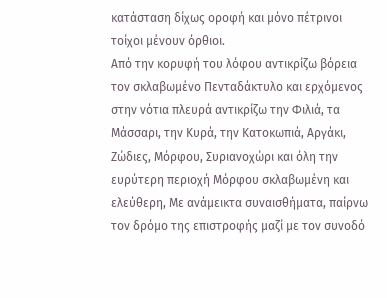κατάσταση δίχως οροφή και μόνο πέτρινοι τοίχοι μένουν όρθιοι.
Από την κορυφή του λόφου αντικρίζω βόρεια τον σκλαβωμένο Πενταδάκτυλο και ερχόμενος στην νότια πλευρά αντικρίζω την Φιλιά, τα Μάσσαρι, την Κυρά, την Κατοκωπιά, Αργάκι, Ζώδιες, Μόρφου, Συριανοχώρι και όλη την ευρύτερη περιοχή Μόρφου σκλαβωμένη και ελεύθερη, Με ανάμεικτα συναισθήματα, παίρνω τον δρόμο της επιστροφής μαζί με τον συνοδό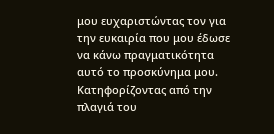μου ευχαριστώντας τον για την ευκαιρία που μου έδωσε να κάνω πραγματικότητα αυτό το προσκύνημα μου.
Κατηφορίζοντας από την πλαγιά του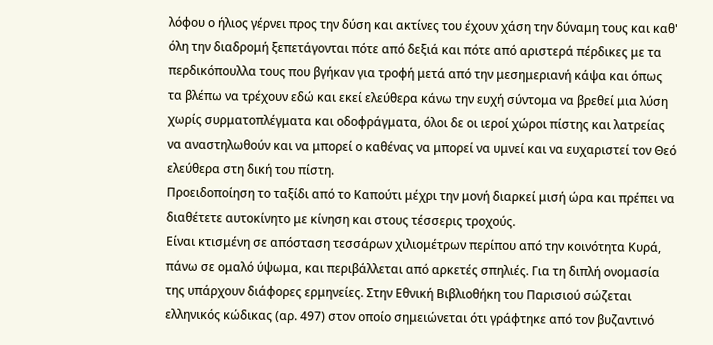λόφου ο ήλιος γέρνει προς την δύση και ακτίνες του έχουν χάση την δύναμη τους και καθ' όλη την διαδρομή ξεπετάγονται πότε από δεξιά και πότε από αριστερά πέρδικες με τα περδικόπουλλα τους που βγήκαν για τροφή μετά από την μεσημεριανή κάψα και όπως τα βλέπω να τρέχουν εδώ και εκεί ελεύθερα κάνω την ευχή σύντομα να βρεθεί μια λύση χωρίς συρματοπλέγματα και οδοφράγματα, όλοι δε οι ιεροί χώροι πίστης και λατρείας να αναστηλωθούν και να μπορεί ο καθένας να μπορεί να υμνεί και να ευχαριστεί τον Θεό ελεύθερα στη δική του πίστη.
Προειδοποίηση το ταξίδι από το Καπούτι μέχρι την μονή διαρκεί μισή ώρα και πρέπει να διαθέτετε αυτοκίνητο με κίνηση και στους τέσσερις τροχούς.
Είναι κτισμένη σε απόσταση τεσσάρων χιλιομέτρων περίπου από την κοινότητα Κυρά, πάνω σε ομαλό ύψωμα, και περιβάλλεται από αρκετές σπηλιές. Για τη διπλή ονομασία της υπάρχουν διάφορες ερμηνείες. Στην Εθνική Βιβλιοθήκη του Παρισιού σώζεται ελληνικός κώδικας (αρ. 497) στον οποίο σημειώνεται ότι γράφτηκε από τον βυζαντινό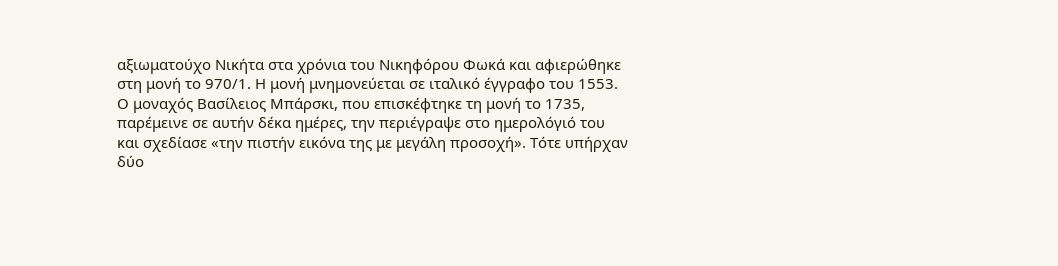αξιωματούχο Νικήτα στα χρόνια του Νικηφόρου Φωκά και αφιερώθηκε στη μονή το 970/1. Η μονή μνημονεύεται σε ιταλικό έγγραφο του 1553. Ο μοναχός Βασίλειος Μπάρσκι, που επισκέφτηκε τη μονή το 1735, παρέμεινε σε αυτήν δέκα ημέρες, την περιέγραψε στο ημερολόγιό του και σχεδίασε «την πιστήν εικόνα της με μεγάλη προσοχή». Τότε υπήρχαν δύο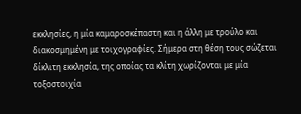εκκλησίες, η μία καμαροσκέπαστη και η άλλη με τρούλο και διακοσμημένη με τοιχογραφίες. Σήμερα στη θέση τους σώζεται δίκλιτη εκκλησία, της οποίας τα κλίτη χωρίζονται με μία τοξοστοιχία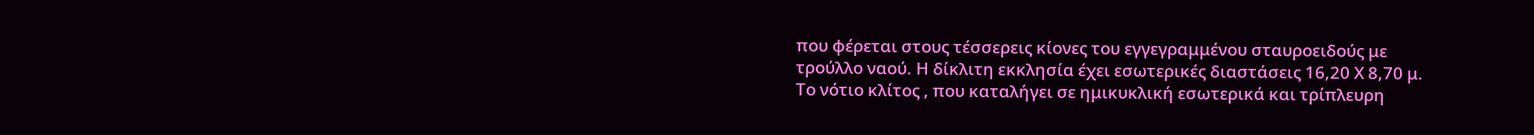που φέρεται στους τέσσερεις κίονες του εγγεγραμμένου σταυροειδούς με τρούλλο ναού. Η δίκλιτη εκκλησία έχει εσωτερικές διαστάσεις 16,20 Χ 8,70 μ. Το νότιο κλίτος , που καταλήγει σε ημικυκλική εσωτερικά και τρίπλευρη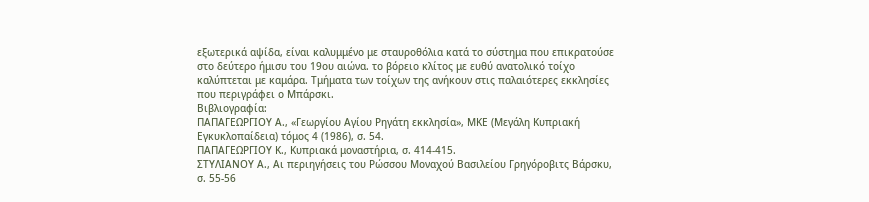εξωτερικά αψίδα, είναι καλυμμένο με σταυροθόλια κατά το σύστημα που επικρατούσε στο δεύτερο ήμισυ του 19ου αιώνα. το βόρειο κλίτος με ευθύ ανατολικό τοίχο καλύπτεται με καμάρα. Τμήματα των τοίχων της ανήκουν στις παλαιότερες εκκλησίες που περιγράφει ο Μπάρσκι.
Βιβλιογραφία:
ΠΑΠΑΓΕΩΡΓΙΟΥ Α., «Γεωργίου Αγίου Ρηγάτη εκκλησία», ΜΚΕ (Μεγάλη Κυπριακή Εγκυκλοπαίδεια) τόμος 4 (1986), σ. 54.
ΠΑΠΑΓΕΩΡΓΙΟΥ Κ., Κυπριακά μοναστήρια, σ. 414-415.
ΣΤΥΛΙΑΝΟΥ Α., Αι περιηγήσεις του Ρώσσου Μοναχού Βασιλείου Γρηγόροβιτς Βάρσκυ, σ. 55-56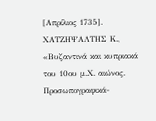[Απρίλιος 1735].
ΧΑΤΖΗΨΑΛΤΗΣ Κ., «Βυζαντινά και κυπριακά του 10ου μ.Χ. αιώνος. Προσωπογραφικά-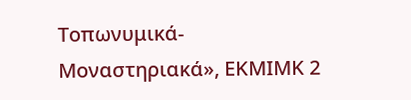Τοπωνυμικά-Μοναστηριακά», ΕΚΜΙΜΚ 2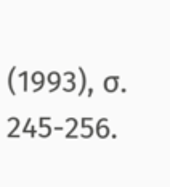(1993), σ. 245-256.